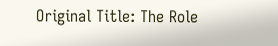Original Title: The Role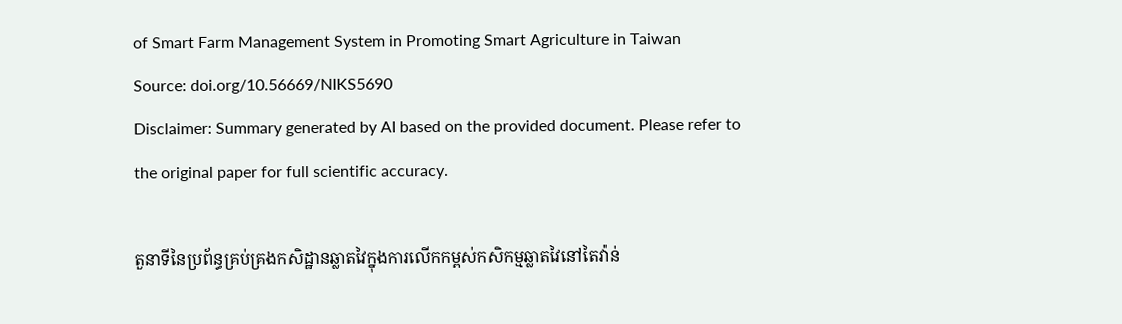of Smart Farm Management System in Promoting Smart Agriculture in Taiwan
Source: doi.org/10.56669/NIKS5690
Disclaimer: Summary generated by AI based on the provided document. Please refer to the original paper for full scientific accuracy.

តួនាទីនៃប្រព័ន្ធគ្រប់គ្រងកសិដ្ឋានឆ្លាតវៃក្នុងការលើកកម្ពស់កសិកម្មឆ្លាតវៃនៅតៃវ៉ាន់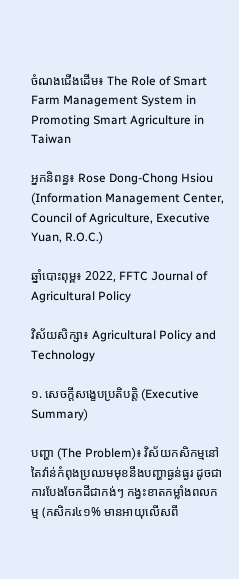ចំណងជើងដើម៖ The Role of Smart Farm Management System in Promoting Smart Agriculture in Taiwan

អ្នកនិពន្ធ៖ Rose Dong-Chong Hsiou (Information Management Center, Council of Agriculture, Executive Yuan, R.O.C.)

ឆ្នាំបោះពុម្ព៖ 2022, FFTC Journal of Agricultural Policy

វិស័យសិក្សា៖ Agricultural Policy and Technology

១. សេចក្តីសង្ខេបប្រតិបត្តិ (Executive Summary)

បញ្ហា (The Problem)៖ វិស័យកសិកម្មនៅតៃវ៉ាន់កំពុងប្រឈមមុខនឹងបញ្ហាធ្ងន់ធ្ងរ ដូចជាការបែងចែកដីជាកង់ៗ កង្វះខាតកម្លាំងពលកម្ម (កសិករ៤១% មានអាយុលើសពី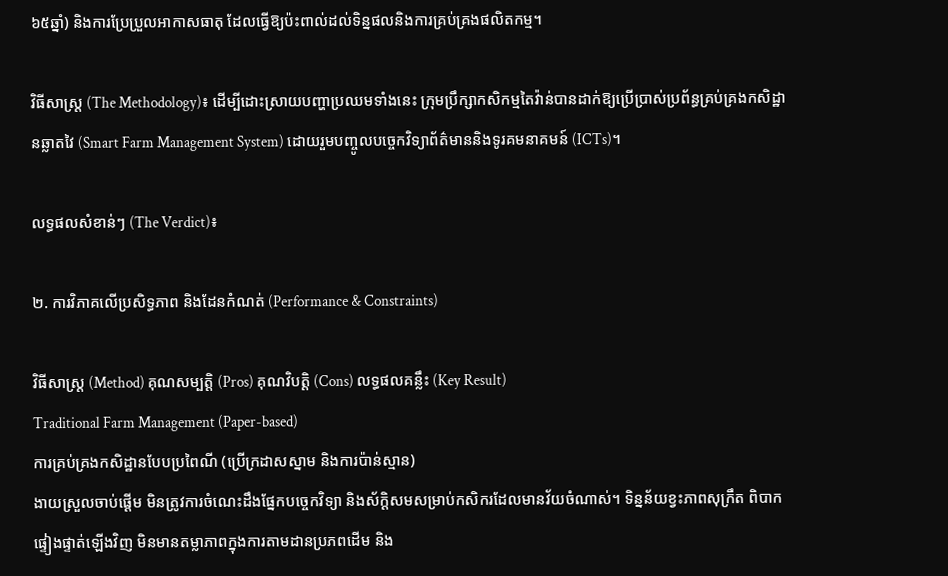៦៥ឆ្នាំ) និងការប្រែប្រួលអាកាសធាតុ ដែលធ្វើឱ្យប៉ះពាល់ដល់ទិន្នផលនិងការគ្រប់គ្រងផលិតកម្ម។

វិធីសាស្ត្រ (The Methodology)៖ ដើម្បីដោះស្រាយបញ្ហាប្រឈមទាំងនេះ ក្រុមប្រឹក្សាកសិកម្មតៃវ៉ាន់បានដាក់ឱ្យប្រើប្រាស់ប្រព័ន្ធគ្រប់គ្រងកសិដ្ឋានឆ្លាតវៃ (Smart Farm Management System) ដោយរួមបញ្ចូលបច្ចេកវិទ្យាព័ត៌មាននិងទូរគមនាគមន៍ (ICTs)។

លទ្ធផលសំខាន់ៗ (The Verdict)៖

២. ការវិភាគលើប្រសិទ្ធភាព និងដែនកំណត់ (Performance & Constraints)

វិធីសាស្ត្រ (Method) គុណសម្បត្តិ (Pros) គុណវិបត្តិ (Cons) លទ្ធផលគន្លឹះ (Key Result)
Traditional Farm Management (Paper-based)
ការគ្រប់គ្រងកសិដ្ឋានបែបប្រពៃណី (ប្រើក្រដាសស្នាម និងការប៉ាន់ស្មាន)
ងាយស្រួលចាប់ផ្តើម មិនត្រូវការចំណេះដឹងផ្នែកបច្ចេកវិទ្យា និងស័ក្តិសមសម្រាប់កសិករដែលមានវ័យចំណាស់។ ទិន្នន័យខ្វះភាពសុក្រឹត ពិបាកផ្ទៀងផ្ទាត់ឡើងវិញ មិនមានតម្លាភាពក្នុងការតាមដានប្រភពដើម និង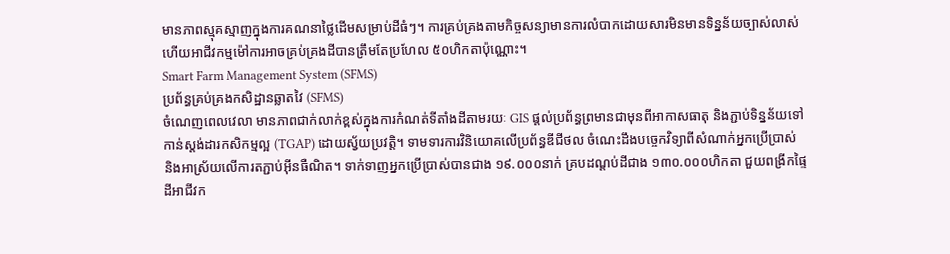មានភាពស្មុគស្មាញក្នុងការគណនាថ្លៃដើមសម្រាប់ដីធំៗ។ ការគ្រប់គ្រងតាមកិច្ចសន្យាមានការលំបាកដោយសារមិនមានទិន្នន័យច្បាស់លាស់ ហើយអាជីវកម្មម៉ៅការអាចគ្រប់គ្រងដីបានត្រឹមតែប្រហែល ៥០ហិកតាប៉ុណ្ណោះ។
Smart Farm Management System (SFMS)
ប្រព័ន្ធគ្រប់គ្រងកសិដ្ឋានឆ្លាតវៃ (SFMS)
ចំណេញពេលវេលា មានភាពជាក់លាក់ខ្ពស់ក្នុងការកំណត់ទីតាំងដីតាមរយៈ GIS ផ្តល់ប្រព័ន្ធព្រមានជាមុនពីអាកាសធាតុ និងភ្ជាប់ទិន្នន័យទៅកាន់ស្តង់ដារកសិកម្មល្អ (TGAP) ដោយស្វ័យប្រវត្តិ។ ទាមទារការវិនិយោគលើប្រព័ន្ធឌីជីថល ចំណេះដឹងបច្ចេកវិទ្យាពីសំណាក់អ្នកប្រើប្រាស់ និងអាស្រ័យលើការតភ្ជាប់អ៊ីនធឺណិត។ ទាក់ទាញអ្នកប្រើប្រាស់បានជាង ១៩.០០០នាក់ គ្របដណ្តប់ដីជាង ១៣០.០០០ហិកតា ជួយពង្រីកផ្ទៃដីអាជីវក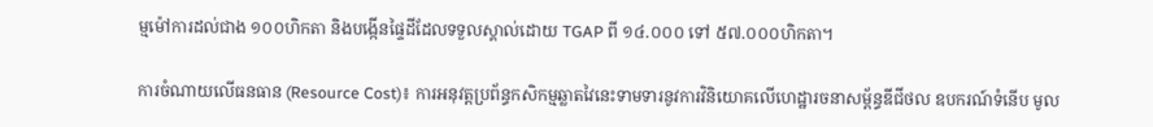ម្មម៉ៅការដល់ជាង ១០០ហិកតា និងបង្កើនផ្ទៃដីដែលទទួលស្គាល់ដោយ TGAP ពី ១៤.០០០ ទៅ ៥៧.០០០ហិកតា។

ការចំណាយលើធនធាន (Resource Cost)៖ ការអនុវត្តប្រព័ន្ធកសិកម្មឆ្លាតវៃនេះទាមទារនូវការវិនិយោគលើហេដ្ឋារចនាសម្ព័ន្ធឌីជីថល ឧបករណ៍ទំនើប មូល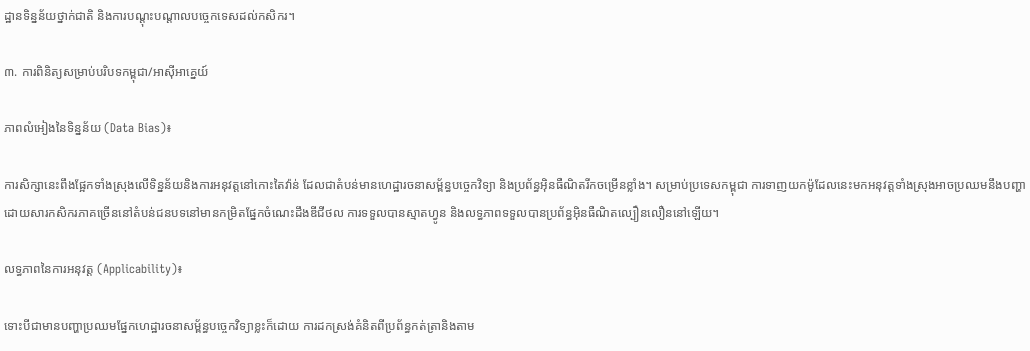ដ្ឋានទិន្នន័យថ្នាក់ជាតិ និងការបណ្តុះបណ្តាលបច្ចេកទេសដល់កសិករ។

៣. ការពិនិត្យសម្រាប់បរិបទកម្ពុជា/អាស៊ីអាគ្នេយ៍

ភាពលំអៀងនៃទិន្នន័យ (Data Bias)៖

ការសិក្សានេះពឹងផ្អែកទាំងស្រុងលើទិន្នន័យនិងការអនុវត្តនៅកោះតៃវ៉ាន់ ដែលជាតំបន់មានហេដ្ឋារចនាសម្ព័ន្ធបច្ចេកវិទ្យា និងប្រព័ន្ធអ៊ិនធឺណិតរីកចម្រើនខ្លាំង។ សម្រាប់ប្រទេសកម្ពុជា ការទាញយកម៉ូដែលនេះមកអនុវត្តទាំងស្រុងអាចប្រឈមនឹងបញ្ហា ដោយសារកសិករភាគច្រើននៅតំបន់ជនបទនៅមានកម្រិតផ្នែកចំណេះដឹងឌីជីថល ការទទួលបានស្មាតហ្វូន និងលទ្ធភាពទទួលបានប្រព័ន្ធអ៊ិនធឺណិតល្បឿនលឿននៅឡើយ។

លទ្ធភាពនៃការអនុវត្ត (Applicability)៖

ទោះបីជាមានបញ្ហាប្រឈមផ្នែកហេដ្ឋារចនាសម្ព័ន្ធបច្ចេកវិទ្យាខ្លះក៏ដោយ ការដកស្រង់គំនិតពីប្រព័ន្ធកត់ត្រានិងតាម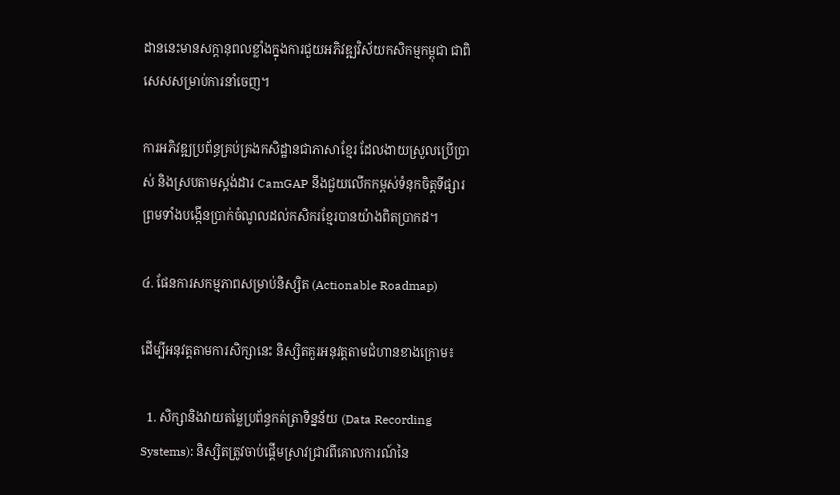ដាននេះមានសក្តានុពលខ្លាំងក្នុងការជួយអភិវឌ្ឍវិស័យកសិកម្មកម្ពុជា ជាពិសេសសម្រាប់ការនាំចេញ។

ការអភិវឌ្ឍប្រព័ន្ធគ្រប់គ្រងកសិដ្ឋានជាភាសាខ្មែរ ដែលងាយស្រួលប្រើប្រាស់ និងស្របតាមស្តង់ដារ CamGAP នឹងជួយលើកកម្ពស់ទំនុកចិត្តទីផ្សារ ព្រមទាំងបង្កើនប្រាក់ចំណូលដល់កសិករខ្មែរបានយ៉ាងពិតប្រាកដ។

៤. ផែនការសកម្មភាពសម្រាប់និស្សិត (Actionable Roadmap)

ដើម្បីអនុវត្តតាមការសិក្សានេះ និស្សិតគួរអនុវត្តតាមជំហានខាងក្រោម៖

  1. សិក្សានិងវាយតម្លៃប្រព័ន្ធកត់ត្រាទិន្នន័យ (Data Recording Systems): និស្សិតត្រូវចាប់ផ្តើមស្រាវជ្រាវពីគោលការណ៍នៃ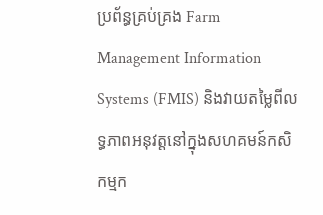ប្រព័ន្ធគ្រប់គ្រង Farm Management Information Systems (FMIS) និងវាយតម្លៃពីលទ្ធភាពអនុវត្តនៅក្នុងសហគមន៍កសិកម្មក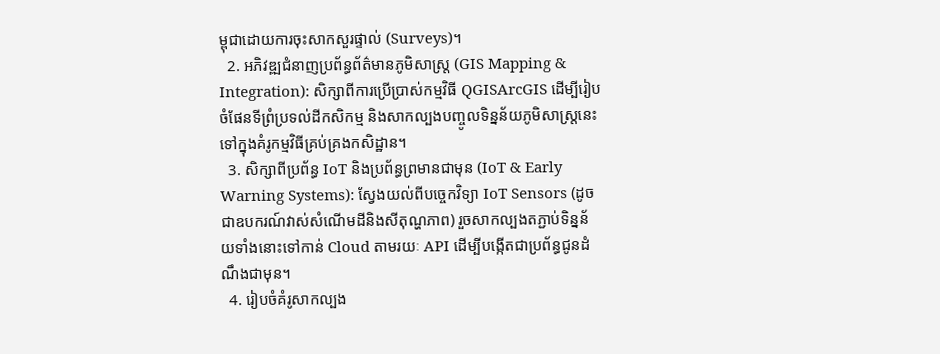ម្ពុជាដោយការចុះសាកសួរផ្ទាល់ (Surveys)។
  2. អភិវឌ្ឍជំនាញប្រព័ន្ធព័ត៌មានភូមិសាស្ត្រ (GIS Mapping & Integration): សិក្សាពីការប្រើប្រាស់កម្មវិធី QGISArcGIS ដើម្បីរៀបចំផែនទីព្រំប្រទល់ដីកសិកម្ម និងសាកល្បងបញ្ចូលទិន្នន័យភូមិសាស្ត្រនេះទៅក្នុងគំរូកម្មវិធីគ្រប់គ្រងកសិដ្ឋាន។
  3. សិក្សាពីប្រព័ន្ធ IoT និងប្រព័ន្ធព្រមានជាមុន (IoT & Early Warning Systems): ស្វែងយល់ពីបច្ចេកវិទ្យា IoT Sensors (ដូចជាឧបករណ៍វាស់សំណើមដីនិងសីតុណ្ហភាព) រួចសាកល្បងតភ្ជាប់ទិន្នន័យទាំងនោះទៅកាន់ Cloud តាមរយៈ API ដើម្បីបង្កើតជាប្រព័ន្ធជូនដំណឹងជាមុន។
  4. រៀបចំគំរូសាកល្បង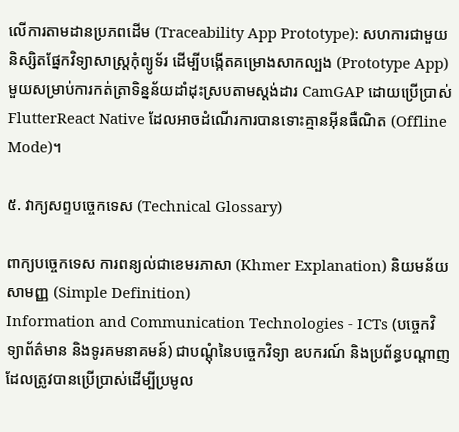លើការតាមដានប្រភពដើម (Traceability App Prototype): សហការជាមួយនិស្សិតផ្នែកវិទ្យាសាស្ត្រកុំព្យូទ័រ ដើម្បីបង្កើតគម្រោងសាកល្បង (Prototype App) មួយសម្រាប់ការកត់ត្រាទិន្នន័យដាំដុះស្របតាមស្តង់ដារ CamGAP ដោយប្រើប្រាស់ FlutterReact Native ដែលអាចដំណើរការបានទោះគ្មានអ៊ីនធឺណិត (Offline Mode)។

៥. វាក្យសព្ទបច្ចេកទេស (Technical Glossary)

ពាក្យបច្ចេកទេស ការពន្យល់ជាខេមរភាសា (Khmer Explanation) និយមន័យសាមញ្ញ (Simple Definition)
Information and Communication Technologies - ICTs (បច្ចេកវិទ្យាព័ត៌មាន និងទូរគមនាគមន៍) ជាបណ្តុំនៃបច្ចេកវិទ្យា ឧបករណ៍ និងប្រព័ន្ធបណ្តាញដែលត្រូវបានប្រើប្រាស់ដើម្បីប្រមូល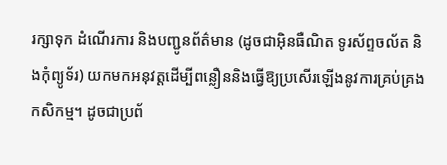រក្សាទុក ដំណើរការ និងបញ្ជូនព័ត៌មាន (ដូចជាអ៊ិនធឺណិត ទូរស័ព្ទចល័ត និងកុំព្យូទ័រ) យកមកអនុវត្តដើម្បីពន្លឿននិងធ្វើឱ្យប្រសើរឡើងនូវការគ្រប់គ្រងកសិកម្ម។ ដូចជាប្រព័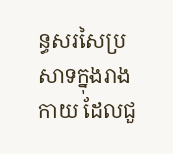ន្ធសរសៃប្រសាទក្នុងរាងកាយ ដែលជួ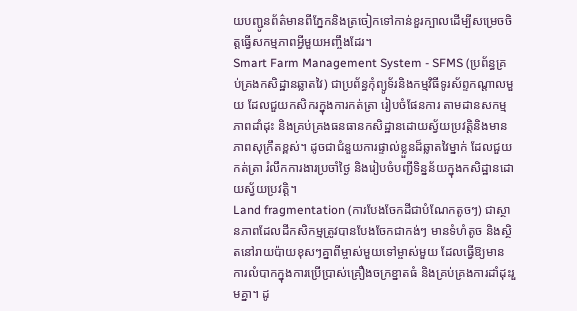យបញ្ជូនព័ត៌មានពីភ្នែកនិងត្រចៀកទៅកាន់ខួរក្បាលដើម្បីសម្រេចចិត្តធ្វើសកម្មភាពអ្វីមួយអញ្ចឹងដែរ។
Smart Farm Management System - SFMS (ប្រព័ន្ធគ្រប់គ្រងកសិដ្ឋានឆ្លាតវៃ) ជាប្រព័ន្ធកុំព្យូទ័រនិងកម្មវិធីទូរស័ព្ទកណ្តាលមួយ ដែលជួយកសិករក្នុងការកត់ត្រា រៀបចំផែនការ តាមដានសកម្មភាពដាំដុះ និងគ្រប់គ្រងធនធានកសិដ្ឋានដោយស្វ័យប្រវត្តិនិងមានភាពសុក្រឹតខ្ពស់។ ដូចជាជំនួយការផ្ទាល់ខ្លួនដ៏ឆ្លាតវៃម្នាក់ ដែលជួយកត់ត្រា រំលឹកការងារប្រចាំថ្ងៃ និងរៀបចំបញ្ជីទិន្នន័យក្នុងកសិដ្ឋានដោយស្វ័យប្រវត្តិ។
Land fragmentation (ការបែងចែកដីជាបំណែកតូចៗ) ជាស្ថានភាពដែលដីកសិកម្មត្រូវបានបែងចែកជាកង់ៗ មានទំហំតូច និងស្ថិតនៅរាយប៉ាយខុសៗគ្នាពីម្ចាស់មួយទៅម្ចាស់មួយ ដែលធ្វើឱ្យមានការលំបាកក្នុងការប្រើប្រាស់គ្រឿងចក្រខ្នាតធំ និងគ្រប់គ្រងការដាំដុះរួមគ្នា។ ដូ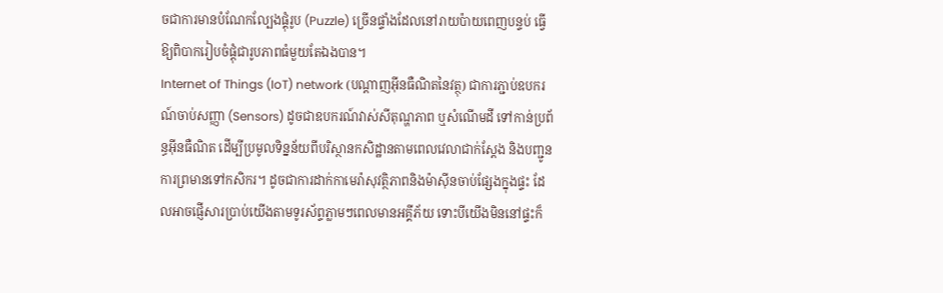ចជាការមានបំណែកល្បែងផ្គុំរូប (Puzzle) ច្រើនផ្ទាំងដែលនៅរាយប៉ាយពេញបន្ទប់ ធ្វើឱ្យពិបាករៀបចំផ្តុំជារូបភាពធំមួយតែឯងបាន។
Internet of Things (IoT) network (បណ្តាញអ៊ីនធឺណិតនៃវត្ថុ) ជាការភ្ជាប់ឧបករណ៍ចាប់សញ្ញា (Sensors) ដូចជាឧបករណ៍វាស់សីតុណ្ហភាព ឬសំណើមដី ទៅកាន់ប្រព័ន្ធអ៊ីនធឺណិត ដើម្បីប្រមូលទិន្នន័យពីបរិស្ថានកសិដ្ឋានតាមពេលវេលាជាក់ស្តែង និងបញ្ជូនការព្រមានទៅកសិករ។ ដូចជាការដាក់កាមេរ៉ាសុវត្ថិភាពនិងម៉ាស៊ីនចាប់ផ្សែងក្នុងផ្ទះ ដែលអាចផ្ញើសារប្រាប់យើងតាមទូរស័ព្ទភ្លាមៗពេលមានអគ្គីភ័យ ទោះបីយើងមិននៅផ្ទះក៏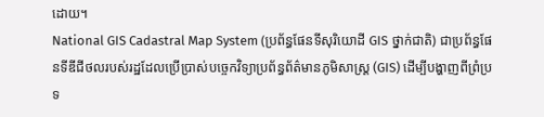ដោយ។
National GIS Cadastral Map System (ប្រព័ន្ធផែនទីសុរិយោដី GIS ថ្នាក់ជាតិ) ជាប្រព័ន្ធផែនទីឌីជីថលរបស់រដ្ឋដែលប្រើប្រាស់បច្ចេកវិទ្យាប្រព័ន្ធព័ត៌មានភូមិសាស្ត្រ (GIS) ដើម្បីបង្ហាញពីព្រំប្រទ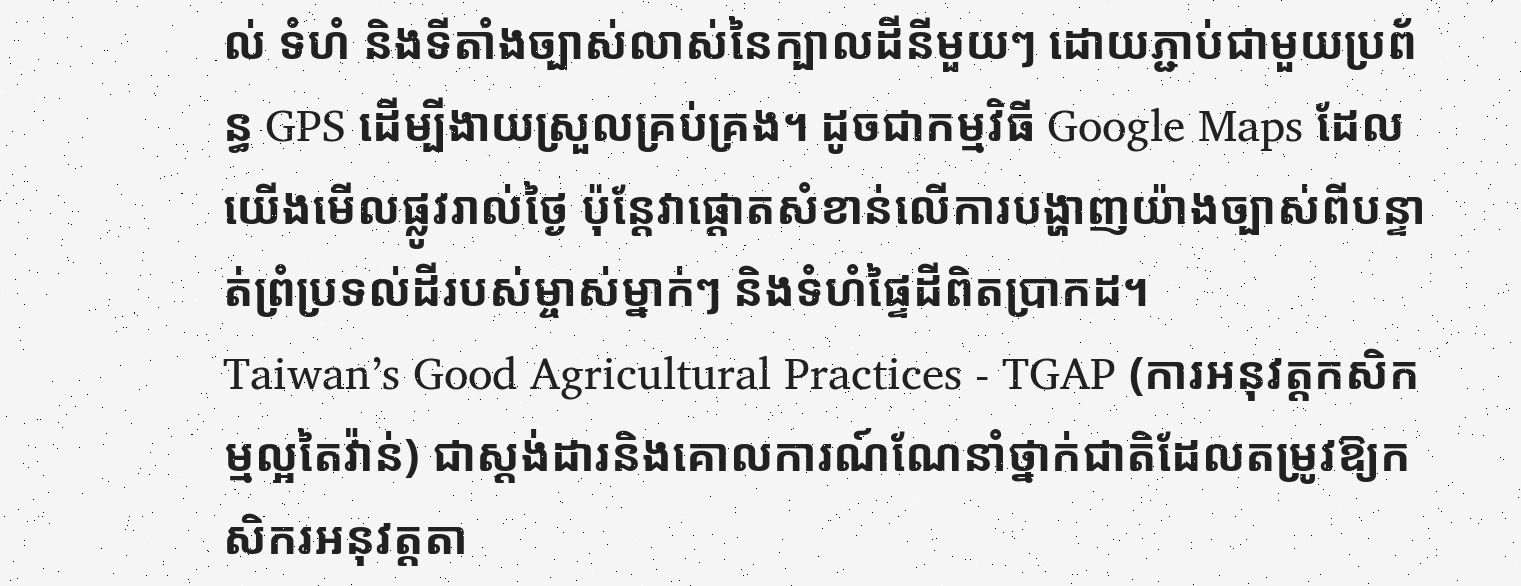ល់ ទំហំ និងទីតាំងច្បាស់លាស់នៃក្បាលដីនីមួយៗ ដោយភ្ជាប់ជាមួយប្រព័ន្ធ GPS ដើម្បីងាយស្រួលគ្រប់គ្រង។ ដូចជាកម្មវិធី Google Maps ដែលយើងមើលផ្លូវរាល់ថ្ងៃ ប៉ុន្តែវាផ្តោតសំខាន់លើការបង្ហាញយ៉ាងច្បាស់ពីបន្ទាត់ព្រំប្រទល់ដីរបស់ម្ចាស់ម្នាក់ៗ និងទំហំផ្ទៃដីពិតប្រាកដ។
Taiwan’s Good Agricultural Practices - TGAP (ការអនុវត្តកសិកម្មល្អតៃវ៉ាន់) ជាស្តង់ដារនិងគោលការណ៍ណែនាំថ្នាក់ជាតិដែលតម្រូវឱ្យកសិករអនុវត្តតា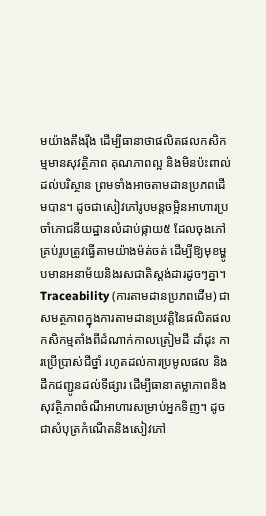មយ៉ាងតឹងរ៉ឹង ដើម្បីធានាថាផលិតផលកសិកម្មមានសុវត្ថិភាព គុណភាពល្អ និងមិនប៉ះពាល់ដល់បរិស្ថាន ព្រមទាំងអាចតាមដានប្រភពដើមបាន។ ដូចជាសៀវភៅរូបមន្តចម្អិនអាហារប្រចាំភោជនីយដ្ឋានលំដាប់ផ្កាយ៥ ដែលចុងភៅគ្រប់រូបត្រូវធ្វើតាមយ៉ាងម៉ត់ចត់ ដើម្បីឱ្យមុខម្ហូបមានអនាម័យនិងរសជាតិស្តង់ដារដូចៗគ្នា។
Traceability (ការតាមដានប្រភពដើម) ជាសមត្ថភាពក្នុងការតាមដានប្រវត្តិនៃផលិតផលកសិកម្មតាំងពីដំណាក់កាលត្រៀមដី ដាំដុះ ការប្រើប្រាស់ជីថ្នាំ រហូតដល់ការប្រមូលផល និងដឹកជញ្ជូនដល់ទីផ្សារ ដើម្បីធានាតម្លាភាពនិងសុវត្ថិភាពចំណីអាហារសម្រាប់អ្នកទិញ។ ដូចជាសំបុត្រកំណើតនិងសៀវភៅ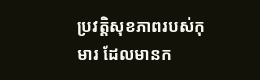ប្រវត្តិសុខភាពរបស់កុមារ ដែលមានក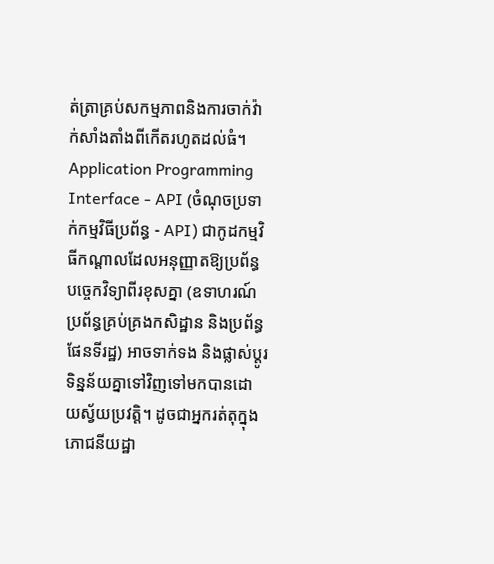ត់ត្រាគ្រប់សកម្មភាពនិងការចាក់វ៉ាក់សាំងតាំងពីកើតរហូតដល់ធំ។
Application Programming Interface - API (ចំណុចប្រទាក់កម្មវិធីប្រព័ន្ធ - API) ជាកូដកម្មវិធីកណ្តាលដែលអនុញ្ញាតឱ្យប្រព័ន្ធបច្ចេកវិទ្យាពីរខុសគ្នា (ឧទាហរណ៍ ប្រព័ន្ធគ្រប់គ្រងកសិដ្ឋាន និងប្រព័ន្ធផែនទីរដ្ឋ) អាចទាក់ទង និងផ្លាស់ប្តូរទិន្នន័យគ្នាទៅវិញទៅមកបានដោយស្វ័យប្រវត្តិ។ ដូចជាអ្នករត់តុក្នុងភោជនីយដ្ឋា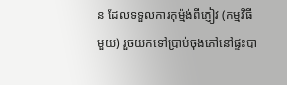ន ដែលទទួលការកុម្ម៉ង់ពីភ្ញៀវ (កម្មវិធីមួយ) រួចយកទៅប្រាប់ចុងភៅនៅផ្ទះបា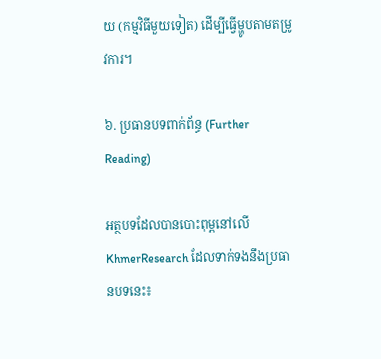យ (កម្មវិធីមួយទៀត) ដើម្បីធ្វើម្ហូបតាមតម្រូវការ។

៦. ប្រធានបទពាក់ព័ន្ធ (Further Reading)

អត្ថបទដែលបានបោះពុម្ពនៅលើ KhmerResearch ដែលទាក់ទងនឹងប្រធានបទនេះ៖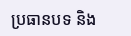ប្រធានបទ និង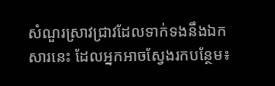សំណួរស្រាវជ្រាវដែលទាក់ទងនឹងឯកសារនេះ ដែលអ្នកអាចស្វែងរកបន្ថែម៖